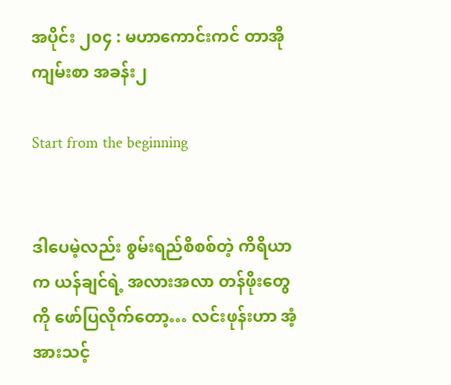အပိုင်း ၂၀၄ : မဟာကောင်းကင် တာအိုကျမ်းစာ အခန်း၂

Start from the beginning


ဒါပေမဲ့လည်း စွမ်းရည်စိစစ်တဲ့ ကိရိယာက ယန်ချင်ရဲ့ အလားအလာ တန်ဖိုးတွေကို ဖော်ပြလိုက်တော့… လင်းဖုန်းဟာ အံ့အားသင့်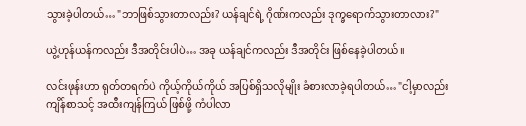သွားခဲ့ပါတယ်… "ဘာဖြစ်သွားတာလည်း? ယန်ချင်ရဲ့ ဂိုဏ်းကလည်း ဒုက္ခရောက်သွားတာလား?"

ယွဲ့ဟုန်ယန်ကလည်း ဒီအတိုင်းပါပဲ… အခု ယန်ချင်ကလည်း ဒီအတိုင်း ဖြစ်နေခဲ့ပါတယ်။

လင်းဖုန်းဟာ ရုတ်တရက်ပဲ ကိုယ့်ကိုယ်ကိုယ် အပြစ်ရှိသလိုမျိုး ခံစားလာခဲ့ရပါတယ်… "ငါ့မှာလည်း ကျိန်စာသင့် အထီးကျန်ကြယ် ဖြစ်ဖို့ ကံပါလာ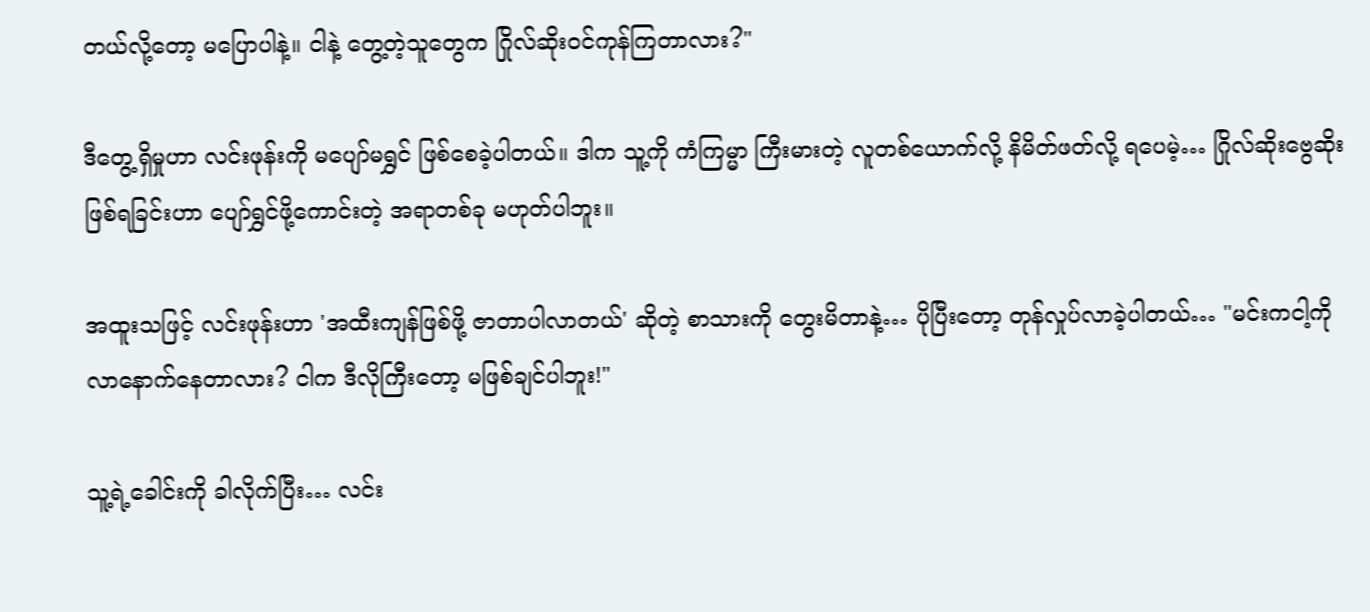တယ်လို့တော့ မပြောပါနဲ့။ ငါနဲ့ တွေ့တဲ့သူတွေက ဂြိုလ်ဆိုးဝင်ကုန်ကြတာလား?"

ဒီတွေ့ရှိမှုဟာ လင်းဖုန်းကို မပျော်မရွှင် ဖြစ်စေခဲ့ပါတယ်။ ဒါက သူ့ကို ကံကြမ္မာ ကြီးမားတဲ့ လူတစ်ယောက်လို့ နိမိတ်ဖတ်လို့ ရပေမဲ့… ဂြိုလ်ဆိုးဗွေဆိုး ဖြစ်ရခြင်းဟာ ပျော်ရွှင်ဖို့ကောင်းတဲ့ အရာတစ်ခု မဟုတ်ပါဘူး။

အထူးသဖြင့် လင်းဖုန်းဟာ 'အထီးကျန်ဖြစ်ဖို့ ဇာတာပါလာတယ်' ဆိုတဲ့ စာသားကို တွေးမိတာနဲ့… ပိုပြီးတော့ တုန်လှုပ်လာခဲ့ပါတယ်… "မင်းကငါ့ကို လာနောက်နေတာလား? ငါက ဒီလိုကြီးတော့ မဖြစ်ချင်ပါဘူး!"

သူ့ရဲ့ခေါင်းကို ခါလိုက်ပြီး… လင်း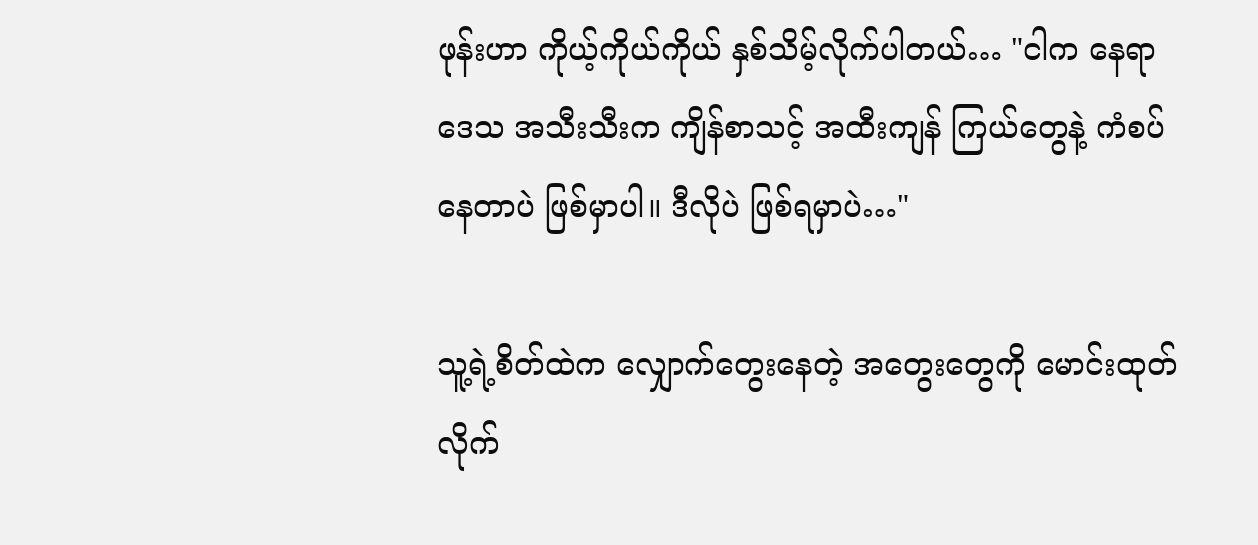ဖုန်းဟာ ကိုယ့်ကိုယ်ကိုယ် နှစ်သိမ့်လိုက်ပါတယ်… "ငါက နေရာဒေသ အသီးသီးက ကျိန်စာသင့် အထီးကျန် ကြယ်တွေနဲ့ ကံစပ်နေတာပဲ ဖြစ်မှာပါ။ ဒီလိုပဲ ဖြစ်ရမှာပဲ…"

သူ့ရဲ့စိတ်ထဲက လျှောက်တွေးနေတဲ့ အတွေးတွေကို မောင်းထုတ်လိုက်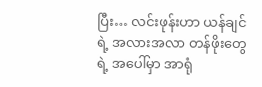ပြီး… လင်းဖုန်းဟာ ယန်ချင်ရဲ့ အလားအလာ တန်ဖိုးတွေရဲ့ အပေါ်မှာ အာရုံ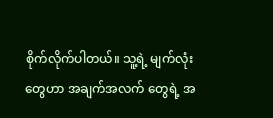စိုက်လိုက်ပါတယ်။ သူ့ရဲ့ မျက်လုံးတွေဟာ အချက်အလက် တွေရဲ့ အ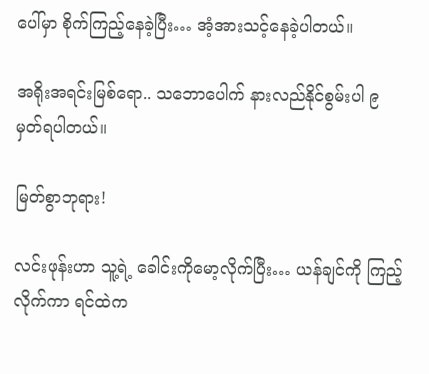ပေါ်မှာ စိုက်ကြည့်နေခဲ့ပြီး… အံ့အားသင့်နေခဲ့ပါတယ်။

အရိုးအရင်းမြစ်ရော.. သဘောပေါက် နားလည်နိုင်စွမ်းပါ ၉မှတ်ရပါတယ်။

မြတ်စွာဘုရား!

လင်းဖုန်းဟာ သူ့ရဲ့ ခေါင်းကိုမော့လိုက်ပြီး… ယန်ချင်ကို ကြည့်လိုက်ကာ ရင်ထဲက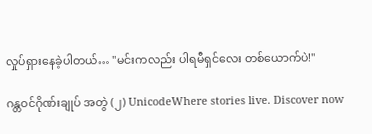လှုပ်ရှားနေခဲ့ပါတယ်… "မင်းကလည်း ပါရမီရှင်လေး တစ်ယောက်ပဲ!"

ဂန္တဝင်ဂိုဏ်းချုပ် အတွဲ (၂) UnicodeWhere stories live. Discover now